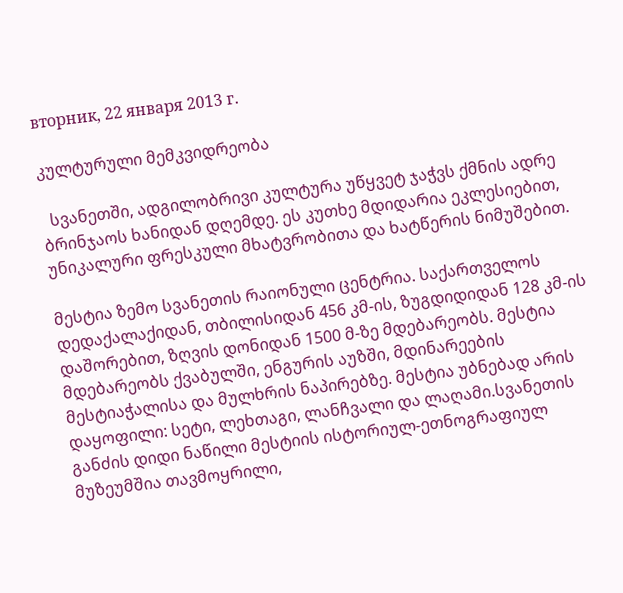вторник, 22 января 2013 г.

კულტურული მემკვიდრეობა

  სვანეთში, ადგილობრივი კულტურა უწყვეტ ჯაჭვს ქმნის ადრე ბრინჯაოს ხანიდან დღემდე. ეს კუთხე მდიდარია ეკლესიებით, უნიკალური ფრესკული მხატვრობითა და ხატწერის ნიმუშებით.

მესტია ზემო სვანეთის რაიონული ცენტრია. საქართველოს დედაქალაქიდან, თბილისიდან 456 კმ-ის, ზუგდიდიდან 128 კმ-ის დაშორებით, ზღვის დონიდან 1500 მ-ზე მდებარეობს. მესტია მდებარეობს ქვაბულში, ენგურის აუზში, მდინარეების მესტიაჭალისა და მულხრის ნაპირებზე. მესტია უბნებად არის დაყოფილი: სეტი, ლეხთაგი, ლანჩვალი და ლაღამი.სვანეთის განძის დიდი ნაწილი მესტიის ისტორიულ-ეთნოგრაფიულ მუზეუმშია თავმოყრილი,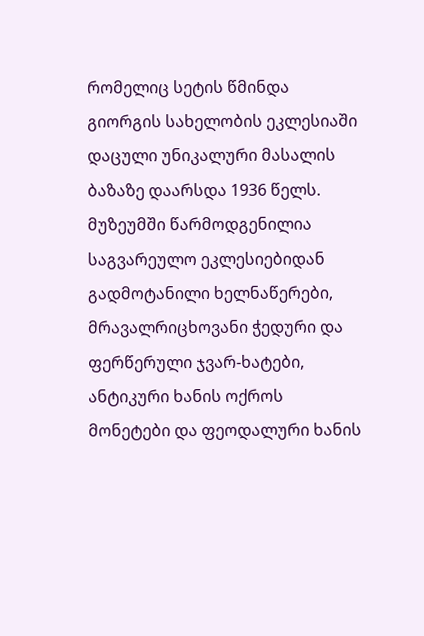რომელიც სეტის წმინდა გიორგის სახელობის ეკლესიაში დაცული უნიკალური მასალის ბაზაზე დაარსდა 1936 წელს. მუზეუმში წარმოდგენილია საგვარეულო ეკლესიებიდან გადმოტანილი ხელნაწერები, მრავალრიცხოვანი ჭედური და ფერწერული ჯვარ-ხატები, ანტიკური ხანის ოქროს მონეტები და ფეოდალური ხანის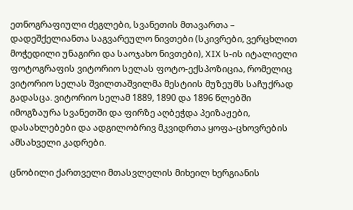ეთნოგრაფიული ძეგლები, სვანეთის მთავართა – დადეშქელიანთა საგვარეულო ნივთები (სკივრები, ვერცხლით მოჭედილი უნაგირი და საოჯახო ნივთები), XIX ს-ის იტალიელი ფოტოგრაფის ვიტორიო სელას ფოტო-ექსპოზიცია, რომელიც ვიტორიო სელას შვილთაშვილმა მესტიის მუზეუმს საჩუქრად გადასცა. ვიტორიო სელამ 1889, 1890 და 1896 წლებში იმოგზაურა სვანეთში და ფირზე აღბეჭდა პეიზაჟები, დასახლებები და ადგილობრივ მკვიდრთა ყოფა-ცხოვრების ამსახველი კადრები.

ცნობილი ქართველი მთასვლელის მიხეილ ხერგიანის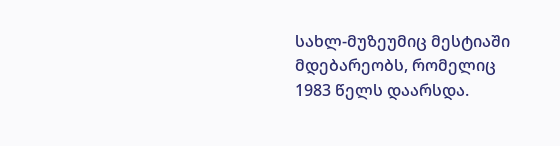სახლ-მუზეუმიც მესტიაში მდებარეობს, რომელიც 1983 წელს დაარსდა.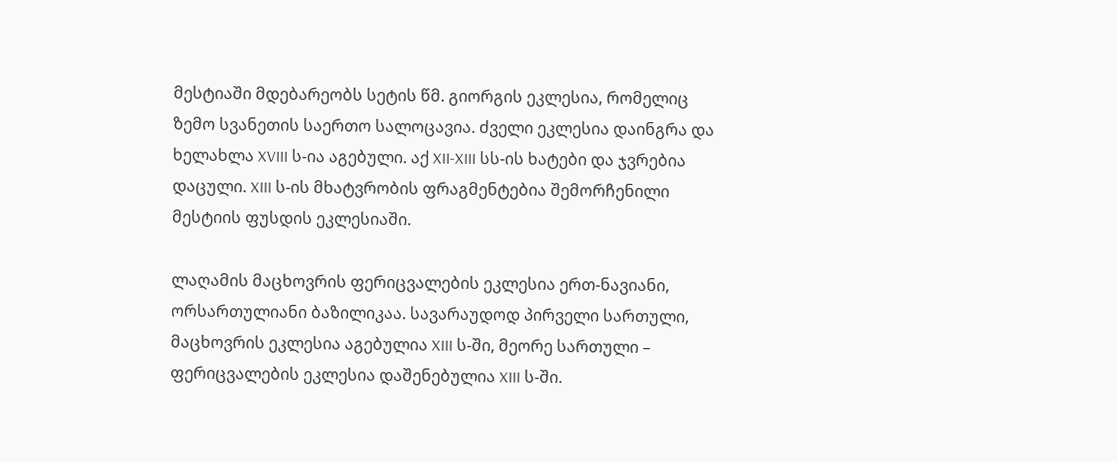მესტიაში მდებარეობს სეტის წმ. გიორგის ეკლესია, რომელიც ზემო სვანეთის საერთო სალოცავია. ძველი ეკლესია დაინგრა და ხელახლა XVIII ს-ია აგებული. აქ XII-XIII სს-ის ხატები და ჯვრებია დაცული. XIII ს-ის მხატვრობის ფრაგმენტებია შემორჩენილი მესტიის ფუსდის ეკლესიაში.

ლაღამის მაცხოვრის ფერიცვალების ეკლესია ერთ-ნავიანი, ორსართულიანი ბაზილიკაა. სავარაუდოდ პირველი სართული, მაცხოვრის ეკლესია აგებულია XIII ს-ში, მეორე სართული – ფერიცვალების ეკლესია დაშენებულია XIII ს-ში.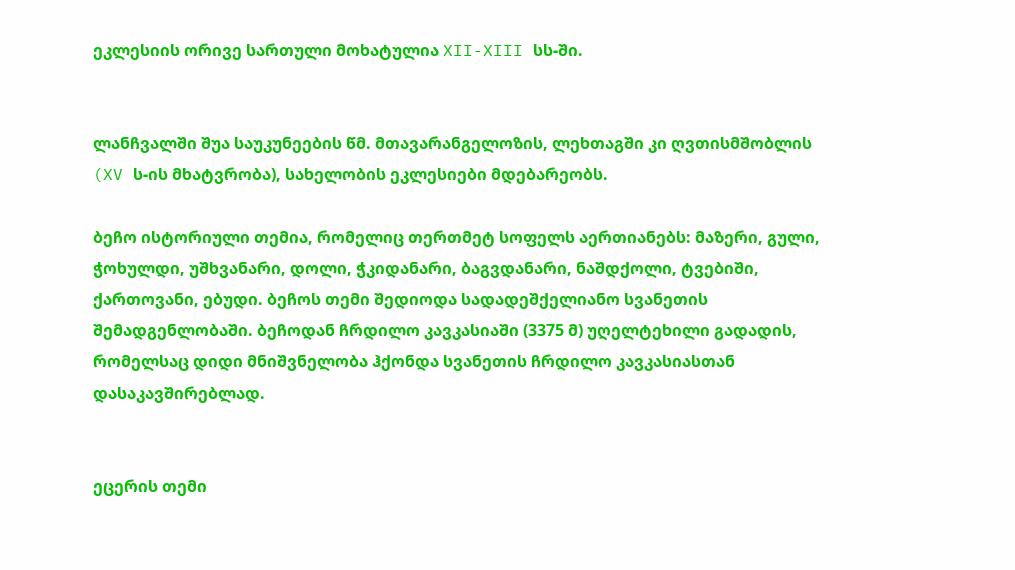ეკლესიის ორივე სართული მოხატულია XII-XIII სს-ში.


ლანჩვალში შუა საუკუნეების წმ. მთავარანგელოზის, ლეხთაგში კი ღვთისმშობლის (XV ს-ის მხატვრობა), სახელობის ეკლესიები მდებარეობს.

ბეჩო ისტორიული თემია, რომელიც თერთმეტ სოფელს აერთიანებს: მაზერი, გული, ჭოხულდი, უშხვანარი, დოლი, ჭკიდანარი, ბაგვდანარი, ნაშდქოლი, ტვებიში, ქართოვანი, ებუდი. ბეჩოს თემი შედიოდა სადადეშქელიანო სვანეთის შემადგენლობაში. ბეჩოდან ჩრდილო კავკასიაში (3375 მ) უღელტეხილი გადადის, რომელსაც დიდი მნიშვნელობა ჰქონდა სვანეთის ჩრდილო კავკასიასთან დასაკავშირებლად.


ეცერის თემი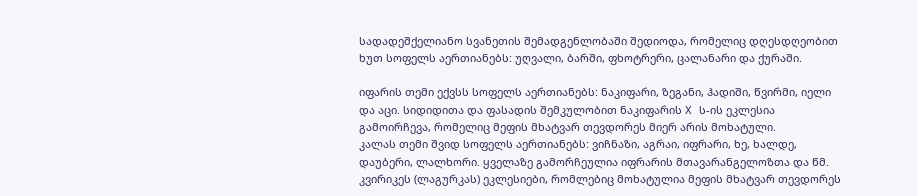სადადეშქელიანო სვანეთის შემადგენლობაში შედიოდა, რომელიც დღესდღეობით ხუთ სოფელს აერთიანებს: უღვალი, ბარში, ფხოტრერი, ცალანარი და ქურაში.

იფარის თემი ექვსს სოფელს აერთიანებს: ნაკიფარი, ზეგანი, ჰადიში, წვირმი, იელი და აცი. სიდიდითა და ფასადის შემკულობით ნაკიფარის X ს-ის ეკლესია გამოირჩევა, რომელიც მეფის მხატვარ თევდორეს მიერ არის მოხატული.
კალას თემი შვიდ სოფელს აერთიანებს: ვიჩნაზი, აგრაი, იფრარი, ხე, ხალდე, დაუბერი, ლალხორი. ყველაზე გამორჩეულია იფრარის მთავარანგელოზთა და წმ. კვირიკეს (ლაგურკას) ეკლესიები, რომლებიც მოხატულია მეფის მხატვარ თევდორეს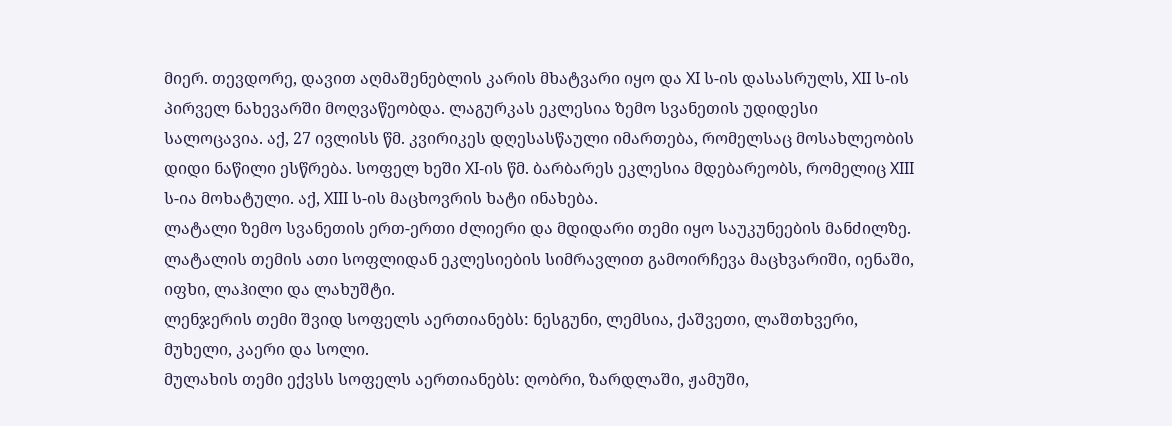მიერ. თევდორე, დავით აღმაშენებლის კარის მხატვარი იყო და XI ს-ის დასასრულს, XII ს-ის პირველ ნახევარში მოღვაწეობდა. ლაგურკას ეკლესია ზემო სვანეთის უდიდესი სალოცავია. აქ, 27 ივლისს წმ. კვირიკეს დღესასწაული იმართება, რომელსაც მოსახლეობის დიდი ნაწილი ესწრება. სოფელ ხეში XI-ის წმ. ბარბარეს ეკლესია მდებარეობს, რომელიც XIII ს-ია მოხატული. აქ, XIII ს-ის მაცხოვრის ხატი ინახება.
ლატალი ზემო სვანეთის ერთ-ერთი ძლიერი და მდიდარი თემი იყო საუკუნეების მანძილზე. ლატალის თემის ათი სოფლიდან ეკლესიების სიმრავლით გამოირჩევა მაცხვარიში, იენაში, იფხი, ლაჰილი და ლახუშტი.
ლენჯერის თემი შვიდ სოფელს აერთიანებს: ნესგუნი, ლემსია, ქაშვეთი, ლაშთხვერი, მუხელი, კაერი და სოლი.
მულახის თემი ექვსს სოფელს აერთიანებს: ღობრი, ზარდლაში, ჟამუში,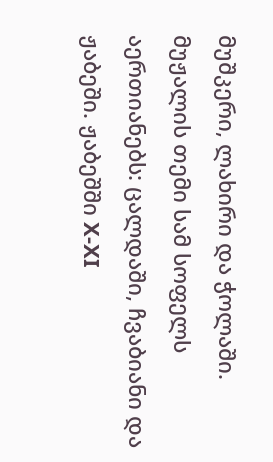მუშკერი, ლახირი და ჭოლაში.
მუჟალის თემი სამ სოფელს აერთიანებს: ცალდაში, ჩვაბიანი და ჟაბეში. ჟაბეშში X-XI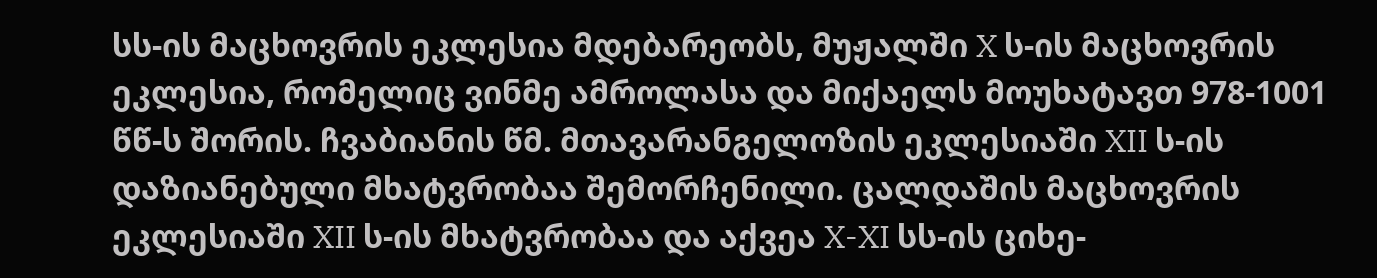სს-ის მაცხოვრის ეკლესია მდებარეობს, მუჟალში X ს-ის მაცხოვრის ეკლესია, რომელიც ვინმე ამროლასა და მიქაელს მოუხატავთ 978-1001 წწ-ს შორის. ჩვაბიანის წმ. მთავარანგელოზის ეკლესიაში XII ს-ის დაზიანებული მხატვრობაა შემორჩენილი. ცალდაშის მაცხოვრის ეკლესიაში XII ს-ის მხატვრობაა და აქვეა X-XI სს-ის ციხე-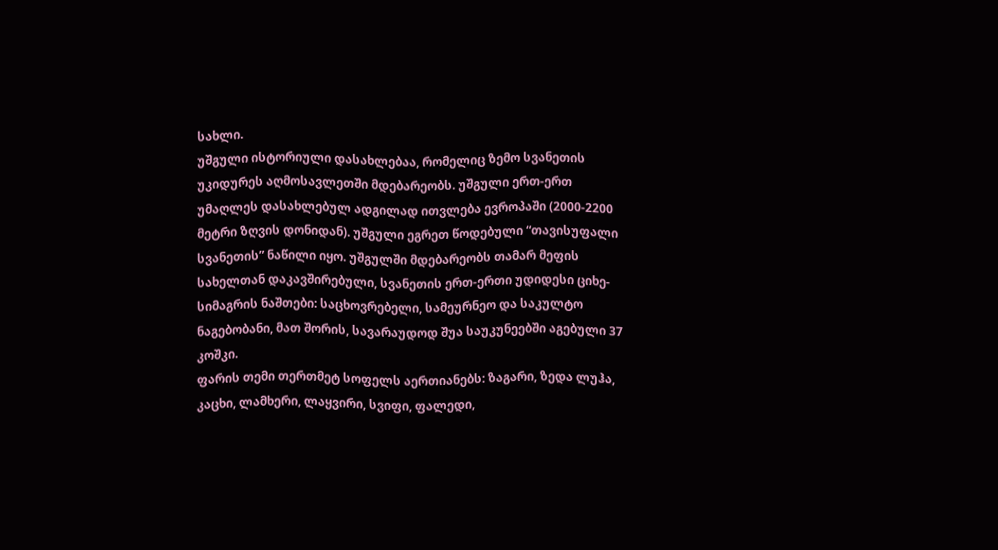სახლი.
უშგული ისტორიული დასახლებაა, რომელიც ზემო სვანეთის უკიდურეს აღმოსავლეთში მდებარეობს. უშგული ერთ-ერთ უმაღლეს დასახლებულ ადგილად ითვლება ევროპაში (2000-2200 მეტრი ზღვის დონიდან). უშგული ეგრეთ წოდებული “თავისუფალი სვანეთის” ნაწილი იყო. უშგულში მდებარეობს თამარ მეფის სახელთან დაკავშირებული, სვანეთის ერთ-ერთი უდიდესი ციხე-სიმაგრის ნაშთები: საცხოვრებელი, სამეურნეო და საკულტო ნაგებობანი, მათ შორის, სავარაუდოდ შუა საუკუნეებში აგებული 37 კოშკი.
ფარის თემი თერთმეტ სოფელს აერთიანებს: ზაგარი, ზედა ლუჰა, კაცხი, ლამხერი, ლაყვირი, სვიფი, ფალედი,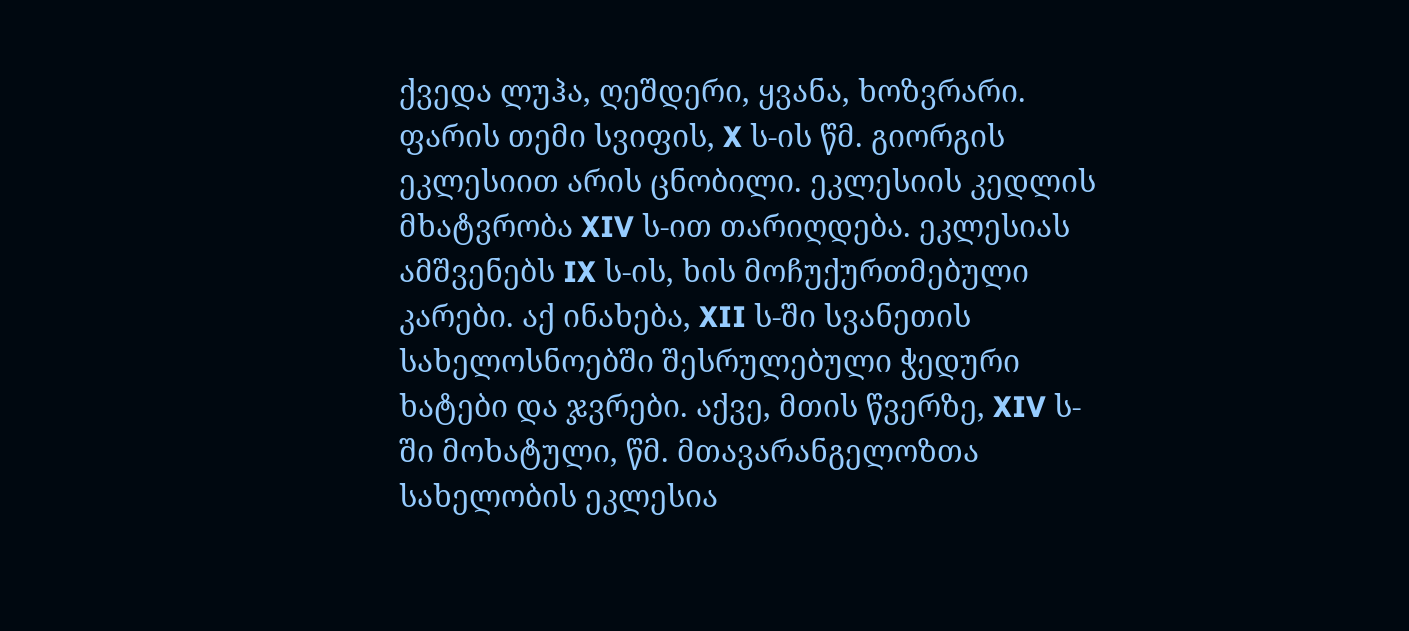ქვედა ლუჰა, ღეშდერი, ყვანა, ხოზვრარი. ფარის თემი სვიფის, X ს-ის წმ. გიორგის ეკლესიით არის ცნობილი. ეკლესიის კედლის მხატვრობა XIV ს-ით თარიღდება. ეკლესიას ამშვენებს IX ს-ის, ხის მოჩუქურთმებული კარები. აქ ინახება, XII ს-ში სვანეთის სახელოსნოებში შესრულებული ჭედური ხატები და ჯვრები. აქვე, მთის წვერზე, XIV ს-ში მოხატული, წმ. მთავარანგელოზთა სახელობის ეკლესია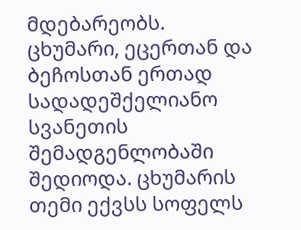მდებარეობს.
ცხუმარი, ეცერთან და ბეჩოსთან ერთად სადადეშქელიანო სვანეთის შემადგენლობაში შედიოდა. ცხუმარის თემი ექვსს სოფელს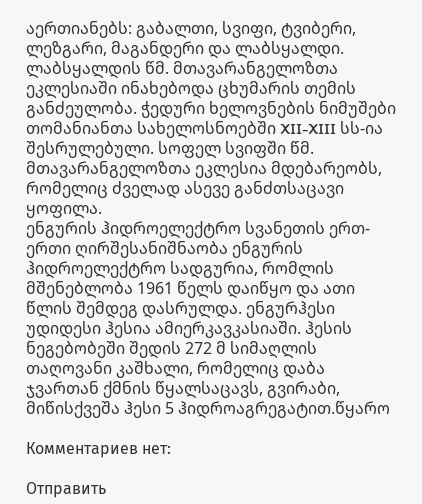აერთიანებს: გაბალთი, სვიფი, ტვიბერი, ლეზგარი, მაგანდერი და ლაბსყალდი. ლაბსყალდის წმ. მთავარანგელოზთა ეკლესიაში ინახებოდა ცხუმარის თემის განძეულობა. ჭედური ხელოვნების ნიმუშები თომანიანთა სახელოსნოებში XII-XIII სს-ია შესრულებული. სოფელ სვიფში წმ. მთავარანგელოზთა ეკლესია მდებარეობს, რომელიც ძველად ასევე განძთსაცავი ყოფილა.
ენგურის ჰიდროელექტრო სვანეთის ერთ-ერთი ღირშესანიშნაობა ენგურის ჰიდროელექტრო სადგურია, რომლის მშენებლობა 1961 წელს დაიწყო და ათი წლის შემდეგ დასრულდა. ენგურჰესი უდიდესი ჰესია ამიერკავკასიაში. ჰესის ნეგებობეში შედის 272 მ სიმაღლის თაღოვანი კაშხალი, რომელიც დაბა ჯვართან ქმნის წყალსაცავს, გვირაბი, მიწისქვეშა ჰესი 5 ჰიდროაგრეგატით.წყარო

Комментариев нет:

Отправить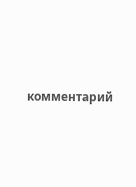комментарий